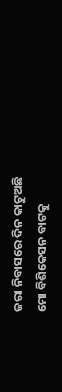ଜରା ନିବାସରେ ଦିନ କାଟୁଅଛି
ମୋ ବିଶିକେସନ ବାଟକୁ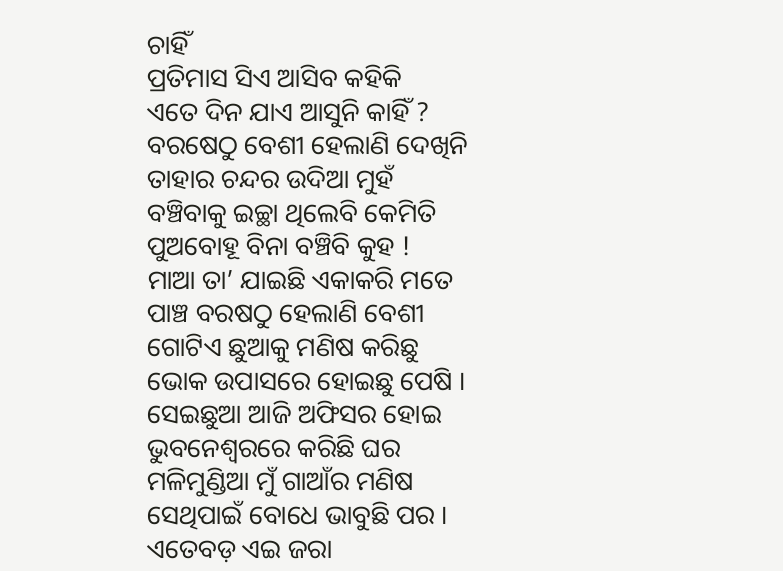ଚାହିଁ
ପ୍ରତିମାସ ସିଏ ଆସିବ କହିକି
ଏତେ ଦିନ ଯାଏ ଆସୁନି କାହିଁ ?
ବରଷେଠୁ ବେଶୀ ହେଲାଣି ଦେଖିନି
ତାହାର ଚନ୍ଦର ଉଦିଆ ମୁହଁ
ବଞ୍ଚିବାକୁ ଇଚ୍ଛା ଥିଲେବି କେମିତି
ପୁଅବୋହୂ ବିନା ବଞ୍ଚିବି କୁହ !
ମାଆ ତା’ ଯାଇଛି ଏକାକରି ମତେ
ପାଞ୍ଚ ବରଷଠୁ ହେଲାଣି ବେଶୀ
ଗୋଟିଏ ଛୁଆକୁ ମଣିଷ କରିଛୁ
ଭୋକ ଉପାସରେ ହୋଇଛୁ ପେଷି ।
ସେଇଛୁଆ ଆଜି ଅଫିସର ହୋଇ
ଭୁବନେଶ୍ୱରରେ କରିଛି ଘର
ମଳିମୁଣ୍ଡିଆ ମୁଁ ଗାଆଁର ମଣିଷ
ସେଥିପାଇଁ ବୋଧେ ଭାବୁଛି ପର ।
ଏତେବଡ଼ ଏଇ ଜରା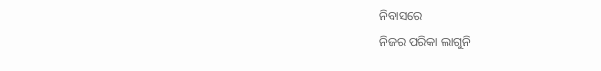ନିବାସରେ
ନିଜର ପରିକା ଲାଗୁନି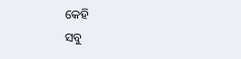କେହି
ସବୁ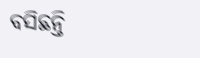ବସିଛନ୍ତି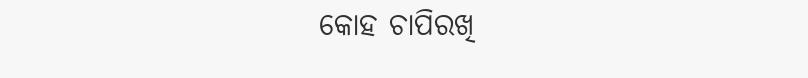କୋହ ଚାପିରଖି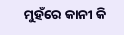ମୁହଁରେ କାନୀ କି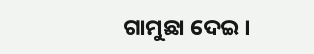ଗାମୁଛା ଦେଇ ।